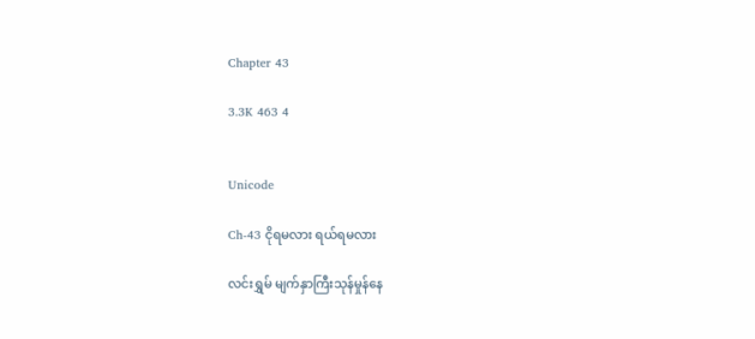Chapter 43

3.3K 463 4


Unicode

Ch-43 ငိုရမလား ရယ်ရမလား

လင်းရွှမ် မျက်နှာကြီးသုန်မှုန်နေ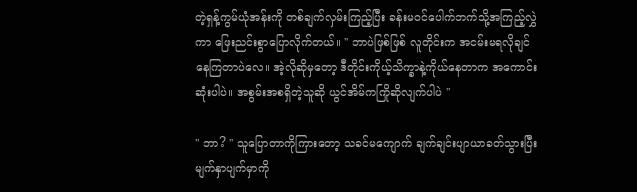တဲ့ရှန့်ကွမ်ယုံအန်းကို တစ်ချက်လှမ်းကြည့်ပြီး ခန်းမဝင်ပေါက်ဘက်သို့အကြည့်လွှဲကာ ဖြေးညင်းစွာပြောလိုက်တယ်။ '' ဘာပဲဖြစ်ဖြစ် လူတိုင်းက အငမ်းမရလိုချင်နေကြတာပဲလေ။ အဲ့လိုဆိုမှတော့ ဒီတိုင်းကိုယ့်သိက္ခာနဲ့ကိုယ်နေတာက အကောင်းဆုံးပါပဲ။ အစွမ်းအစရှိတဲ့သူဆို ယွင်အိမ်ကကြိုဆိုလျက်ပါပဲ ''

'' ဘာ? '' သူပြောတာကိုကြားတော့ သခင်မကျောက် ချက်ချင်းပျာယာခတ်သွားပြီး မျက်နှာပျက်မှာကို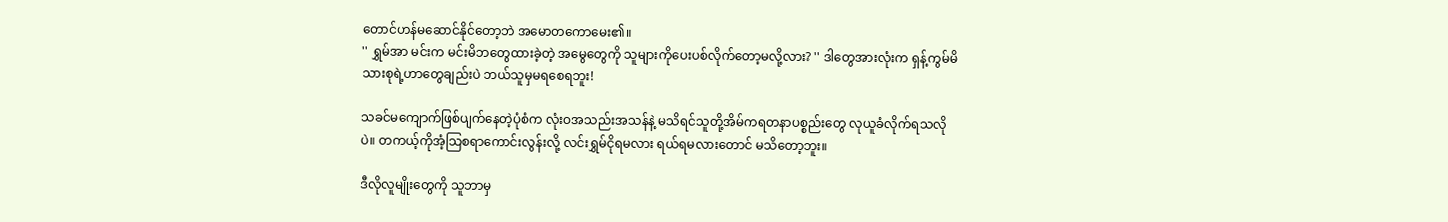တောင်ဟန်မဆောင်နိုင်တော့ဘဲ အမောတကောမေး၏။
'' ရွှမ်အာ မင်းက မင်းမိဘတွေထားခဲ့တဲ့ အမွေတွေကို သူများကိုပေးပစ်လိုက်တော့မလို့လား? '' ဒါတွေအားလုံးက ရှန့်ကွမ်မိသားစုရဲ့ဟာတွေချည်းပဲ ဘယ်သူမှမရစေရဘူး!

သခင်မကျောက်ဖြစ်ပျက်နေတဲ့ပုံစံက လုံးဝအသည်းအသန်နဲ့ မသိရင်သူတို့အိမ်ကရတနာပစ္စည်းတွေ လုယူခံလိုက်ရသလိုပဲ။ တကယ့်ကိုအံ့သြစရာကောင်းလွန်းလို့ လင်းရွှမ်ငိုရမလား ရယ်ရမလားတောင် မသိတော့ဘူး။

ဒီလိုလူမျိုးတွေကို သူဘာမှ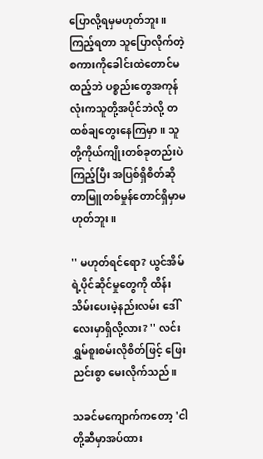ပြောလို့ရမှမဟုတ်ဘူး။ ကြည့်ရတာ သူပြောလိုက်တဲ့စကားကိုခေါင်းထဲတောင်မထည့်ဘဲ ပစ္စည်းတွေအကုန်လုံးကသူတို့အပိုင်ဘဲလို့ တထစ်ချတွေးနေကြမှာ။ သူတို့ကိုယ်ကျိုးတစ်ခုတည်းပဲကြည့်ပြီး အပြစ်ရှိစိတ်ဆိုတာမြူတစ်မှုန်တောင်ရှိမှာမဟုတ်ဘူး။

'' မဟုတ်ရင်ရော? ယွင်အိမ်ရဲ့ပိုင်ဆိုင်မှုတွေကို ထိန်းသိမ်းပေးမဲ့နည်းလမ်း ဒေါ်လေးမှာရှိလို့လား? '' လင်းရွှမ်စူးစမ်းလိုစိတ်ဖြင့် ဖြေးညင်းစွာ မေးလိုက်သည်။

သခင်မကျောက်ကတော့ 'ငါတို့ဆီမှာအပ်ထား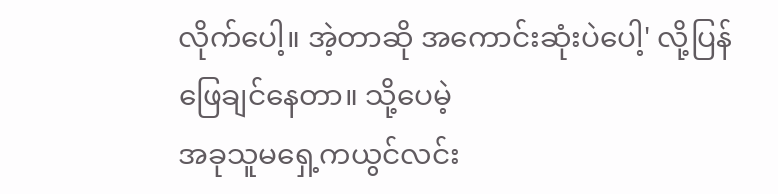လိုက်ပေါ့။ အဲ့တာဆို အကောင်းဆုံးပဲပေါ့' လို့ပြန်ဖြေချင်နေတာ။ သို့ပေမဲ့
အခုသူမရှေ့ကယွင်လင်း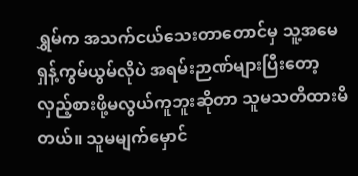ရွှမ်က အသက်ငယ်သေးတာတောင်မှ သူ့အမေ ရှန့်ကွမ်ယွမ်လိုပဲ အရမ်းဉာဏ်များပြီးတော့ လှည့်စားဖို့မလွယ်ကူဘူးဆိုတာ သူမသတိထားမိတယ်။ သူမမျက်မှောင်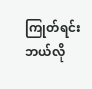ကြုတ်ရင်း ဘယ်လို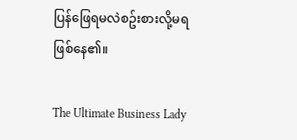ပြန်ဖြေရမလဲစဥ်းစားလို့မရဖြစ်နေ၏။

The Ultimate Business Lady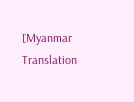[Myanmar Translation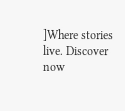]Where stories live. Discover now